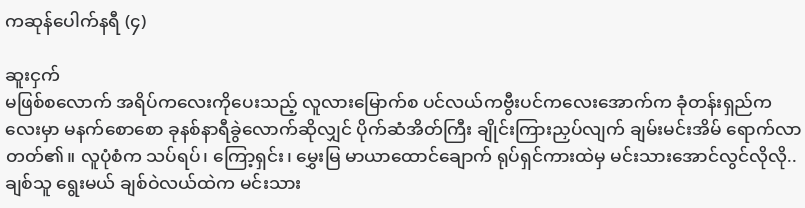ကဆုန်ပေါက်နရီ (၄)

ဆူးငှက်
မဖြစ်စလောက် အရိပ်ကလေးကိုပေးသည့် လူလားမြောက်စ ပင်လယ်ကဗွီးပင်ကလေးအောက်က ခုံတန်းရှည်ကလေးမှာ မနက်စောစော ခုနစ်နာရီခွဲလောက်ဆိုလျှင် ပိုက်ဆံအိတ်ကြီး ချိုင်းကြားညှပ်လျက် ချမ်းမင်းအိမ် ရောက်လာတတ်၏။ လူပုံစံက သပ်ရပ်၊ ကြော့ရှင်း၊ မွှေးမြ မာယာထောင်ချောက် ရုပ်ရှင်ကားထဲမှ မင်းသားအောင်လွင်လိုလို.. ချစ်သူ ရွေးမယ် ချစ်ဝဲလယ်ထဲက မင်းသား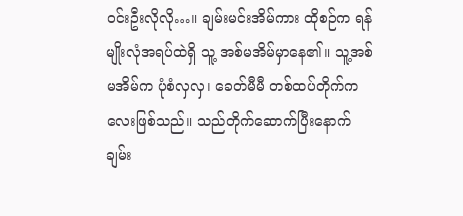ဝင်းဦးလိုလို…။ ချမ်းမင်းအိမ်ကား ထိုစဉ်က ရန်မျိုးလုံအရပ်ထဲရှိ သူ့ အစ်မအိမ်မှာနေ၏။ သူ့အစ်မအိမ်က ပုံစံလှလှ၊ ခေတ်မီမီ တစ်ထပ်တိုက်ကလေးဖြစ်သည်။ သည်တိုက်ဆောက်ပြီးနောက် ချမ်း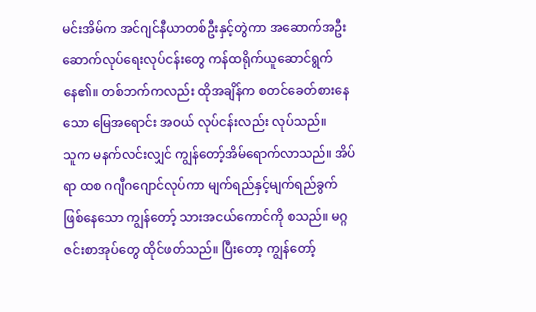မင်းအိမ်က အင်ဂျင်နီယာတစ်ဦးနှင့်တွဲကာ အဆောက်အဦး ဆောက်လုပ်ရေးလုပ်ငန်းတွေ ကန်ထရိုက်ယူဆောင်ရွက်နေ၏။ တစ်ဘက်ကလည်း ထိုအချိန်က စတင်ခေတ်စားနေသော မြေအရောင်း အဝယ် လုပ်ငန်းလည်း လုပ်သည်။
သူက မနက်လင်းလျှင် ကျွန်တော့်အိမ်ရောက်လာသည်။ အိပ်ရာ ထစ ဂဂျီဂဂျောင်လုပ်ကာ မျက်ရည်နှင့်မျက်ရည်ခွက် ဖြစ်နေသော ကျွန်တော့် သားအငယ်ကောင်ကို စသည်။ မဂ္ဂဇင်းစာအုပ်တွေ ထိုင်ဖတ်သည်။ ပြီးတော့ ကျွန်တော့်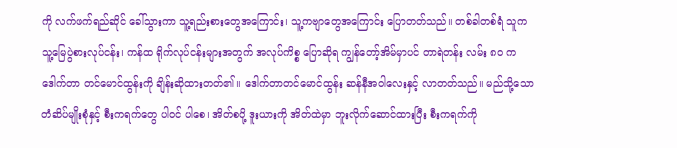ကို လက်ဖက်ရည်ဆိုင် ခေါ်သွားကာ သူ့ရည်းစားတွေအကြောင်း၊ သူ့ကဗျာတွေအကြောင်း ပြောတတ်သည်။ တစ်ခါတစ်ရံ သူက သူ့မြေပွဲစားလုပ်ငန်း၊ ကန်ထ ရိုက်လုပ်ငန်းများအတွက် အလုပ်ကိစ္စ ပြောဆိုရ ကျွန်တော့်အိမ်မှာပင် တာရဲတန်း လမ်း ၈၀ က ဒေါက်တာ တင်မောင်ထွန်းကို ချိန်းဆိုထားတတ်၏။ ဒေါက်တာတင်မောင်ထွန်း ဆန်နီအဝါလေးနှင့် လာတတ်သည်။ မည်သို့သောတံဆိပ်မျိုးစုံနှင့် စီးကရက်တွေ ပါဝင် ပါစေ၊ အိတ်စပို့ ဒူးယားကို အိတ်ထဲမှာ ဘူးလိုက်ဆောင်ထားပြီး စီးကရက်ကို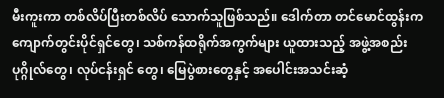မီးကူးကာ တစ်လိပ်ပြီးတစ်လိပ် သောက်သူဖြစ်သည်။ ဒေါက်တာ တင်မောင်ထွန်းက ကျောက်တွင်းပိုင်ရှင်တွေ၊ သစ်ကန်ထရိုက်အကွက်များ ယူထားသည့် အဖွဲ့အစည်းပုဂ္ဂိုလ်တွေ၊ လုပ်ငန်းရှင် တွေ၊ မြေပွဲစားတွေနှင့် အပေါင်းအသင်းဆံ့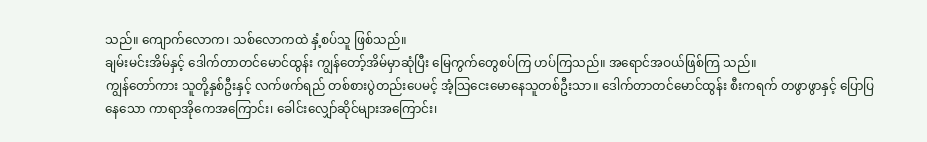သည်။ ကျောက်လောက၊ သစ်လောကထဲ နှံ့စပ်သူ ဖြစ်သည်။
ချမ်းမင်းအိမ်နှင့် ဒေါက်တာတင်မောင်ထွန်း ကျွန်တော့်အိမ်မှာဆုံပြီး မြေကွက်တွေစပ်ကြ ဟပ်ကြသည်။ အရောင်အဝယ်ဖြစ်ကြ သည်။
ကျွန်တော်ကား သူတို့နှစ်ဦးနှင့် လက်ဖက်ရည် တစ်စားပွဲတည်းပေမင့် အံ့သြငေးမောနေသူတစ်ဦးသာ။ ဒေါက်တာတင်မောင်ထွန်း စီးကရက် တဖွာဖွာနှင့် ပြောပြနေသော ကာရာအိုကေအကြောင်း၊ ခေါင်းလျှော်ဆိုင်များအကြောင်း၊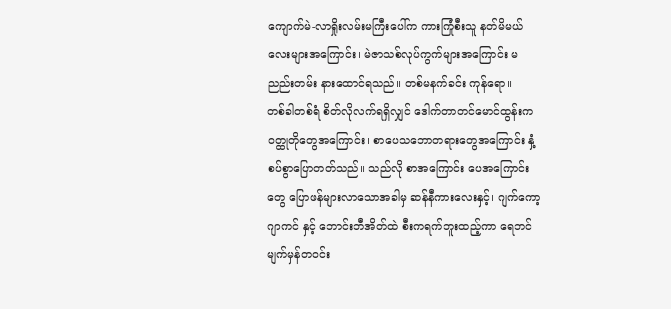ကျောက်မဲ-လာရှိုးလမ်းမကြီးပေါ်က ကားကြုံစီးသူ နတ်မိမယ်လေးများအကြောင်း၊ မဲဇာသစ်လုပ်ကွက်များအကြောင်း မညည်းတမ်း နားထောင်ရသည်။ တစ်မနက်ခင်း ကုန်ရော။
တစ်ခါတစ်ရံ စိတ်လိုလက်ရရှိလျှင် ဒေါက်တာတင်မောင်ထွန်းက ဝတ္ထုတိုတွေအကြောင်း၊ စာပေသဘောတရားတွေအကြောင်း နှံ့စပ်စွာပြောတတ်သည်။ သည်လို စာအကြောင်း ပေအကြောင်းတွေ ပြောဖန်များလာသောအခါမှ ဆန်နီကားလေးနှင့်၊ ဂျက်ကော့ဂျာကင် နှင့် ဘောင်းဘီအိတ်ထဲ စီးကရက်ဘူးထည့်ကာ ရေဘင်မျက်မှန်တဝင်း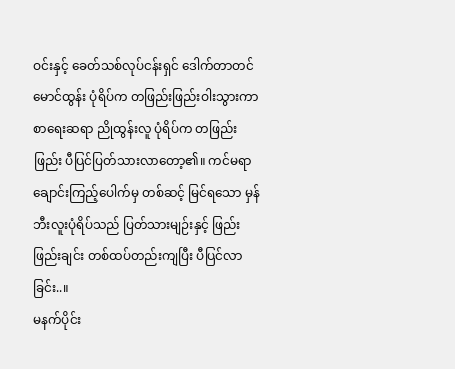ဝင်းနှင့် ခေတ်သစ်လုပ်ငန်းရှင် ဒေါက်တာတင်မောင်ထွန်း ပုံရိပ်က တဖြည်းဖြည်းဝါးသွားကာ စာရေးဆရာ ညိုထွန်းလူ ပုံရိပ်က တဖြည်းဖြည်း ပီပြင်ပြတ်သားလာတော့၏။ ကင်မရာ ချောင်းကြည့်ပေါက်မှ တစ်ဆင့် မြင်ရသော မှန်ဘီးလူးပုံရိပ်သည် ပြတ်သားမျဉ်းနှင့် ဖြည်းဖြည်းချင်း တစ်ထပ်တည်းကျပြီး ပီပြင်လာခြင်း..။
မနက်ပိုင်း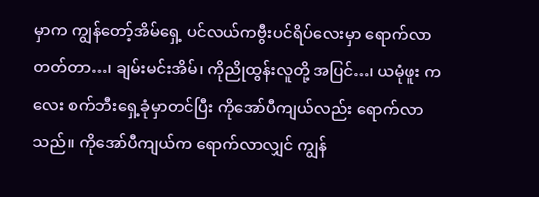မှာက ကျွန်တော့်အိမ်ရှေ့ ပင်လယ်ကဗွီးပင်ရိပ်လေးမှာ ရောက်လာတတ်တာ…၊ ချမ်းမင်းအိမ်၊ ကိုညိုထွန်းလူတို့ အပြင်…၊ ယမုံဖူး ကလေး စက်ဘီးရှေ့ခုံမှာတင်ပြီး ကိုအော်ပီကျယ်လည်း ရောက်လာသည်။ ကိုအော်ပီကျယ်က ရောက်လာလျှင် ကျွန်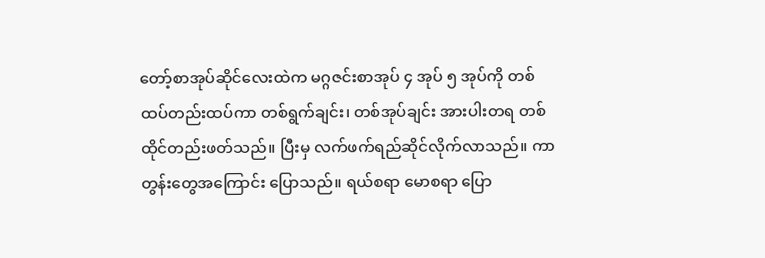တော့်စာအုပ်ဆိုင်လေးထဲက မဂ္ဂဇင်းစာအုပ် ၄ အုပ် ၅ အုပ်ကို တစ်ထပ်တည်းထပ်ကာ တစ်ရွက်ချင်း၊ တစ်အုပ်ချင်း အားပါးတရ တစ်ထိုင်တည်းဖတ်သည်။ ပြီးမှ လက်ဖက်ရည်ဆိုင်လိုက်လာသည်။ ကာတွန်းတွေအကြောင်း ပြောသည်။ ရယ်စရာ မောစရာ ပြော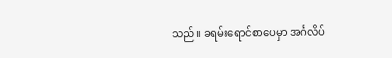သည်။ ခရမ်းရောင်စာပေမှာ အင်္ဂလိပ်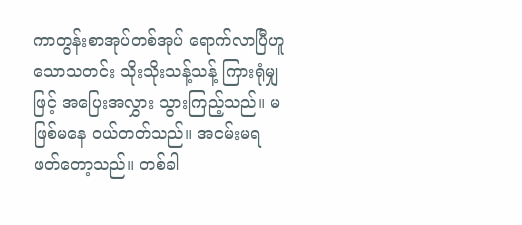ကာတွန်းစာအုပ်တစ်အုပ် ရောက်လာပြီဟူသောသတင်း သိုးသိုးသန့်သန့် ကြားရုံမျှဖြင့် အပြေးအလွှား သွားကြည့်သည်။ မဖြစ်မနေ ဝယ်တတ်သည်။ အငမ်းမရ ဖတ်တော့သည်။ တစ်ခါ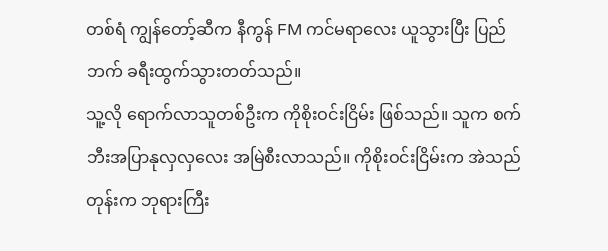တစ်ရံ ကျွန်တော့်ဆီက နီကွန် FM ကင်မရာလေး ယူသွားပြီး ပြည်ဘက် ခရီးထွက်သွားတတ်သည်။
သူ့လို ရောက်လာသူတစ်ဦးက ကိုစိုးဝင်းငြိမ်း ဖြစ်သည်။ သူက စက်ဘီးအပြာနုလှလှလေး အမြဲစီးလာသည်။ ကိုစိုးဝင်းငြိမ်းက အဲသည်တုန်းက ဘုရားကြီး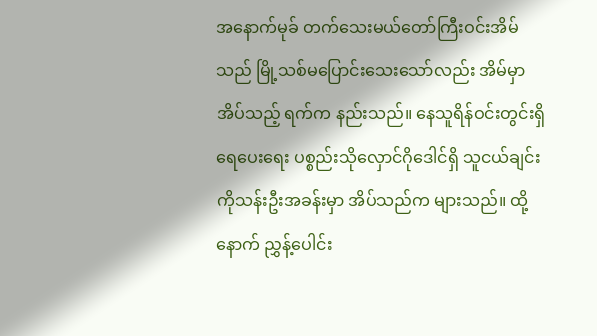အနောက်မုခ် တက်သေးမယ်တော်ကြီးဝင်းအိမ်သည် မြို့သစ်မပြောင်းသေးသော်လည်း အိမ်မှာအိပ်သည့် ရက်က နည်းသည်။ နေသူရိန်ဝင်းတွင်းရှိ ရေပေးရေး ပစ္စည်းသိုလှောင်ဂိုဒေါင်ရှိ သူငယ်ချင်း ကိုသန်းဦးအခန်းမှာ အိပ်သည်က များသည်။ ထို့နောက် ညွှန့်ပေါင်း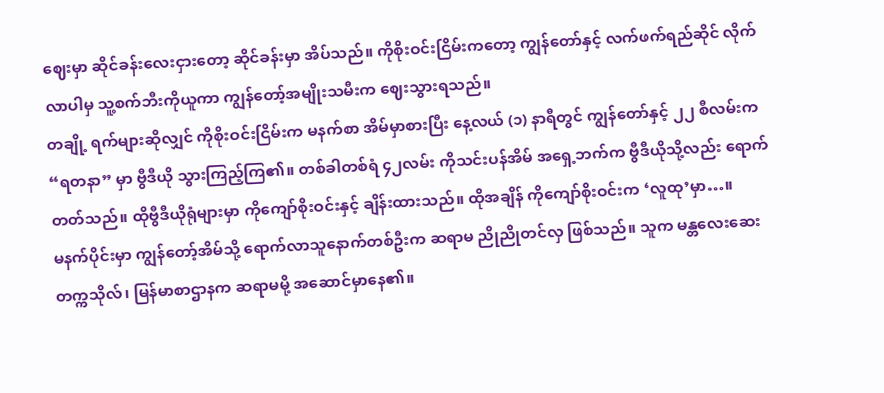ဈေးမှာ ဆိုင်ခန်းလေးငှားတော့ ဆိုင်ခန်းမှာ အိပ်သည်။ ကိုစိုးဝင်းငြိမ်းကတော့ ကျွန်တော်နှင့် လက်ဖက်ရည်ဆိုင် လိုက်လာပါမှ သူ့စက်ဘီးကိုယူကာ ကျွန်တော့်အမျိုးသမီးက ဈေးသွားရသည်။
တချို့ ရက်များဆိုလျှင် ကိုစိုးဝင်းငြိမ်းက မနက်စာ အိမ်မှာစားပြီး နေ့လယ် (၁) နာရီတွင် ကျွန်တော်နှင့် ၂၂ စီလမ်းက “ရတနာ” မှာ ဗွီဒီယို သွားကြည့်ကြ၏။ တစ်ခါတစ်ရံ ၄၂လမ်း ကိုသင်းပန်အိမ် အရှေ့ဘက်က ဗွီဒီယိုသို့လည်း ရောက်တတ်သည်။ ထိုဗွီဒီယိုရုံများမှာ ကိုကျော်စိုးဝင်းနှင့် ချိန်းထားသည်။ ထိုအချိန် ကိုကျော်စိုးဝင်းက ‘လူထု’မှာ…။
မနက်ပိုင်းမှာ ကျွန်တော့်အိမ်သို့ ရောက်လာသူနောက်တစ်ဦးက ဆရာမ ညိုညိုတင်လှ ဖြစ်သည်။ သူက မန္တလေးဆေးတက္ကသိုလ်၊ မြန်မာစာဌာနက ဆရာမမို့ အဆောင်မှာနေ၏။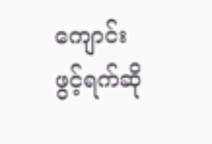ကျောင်းဖွင့်ရက်ဆို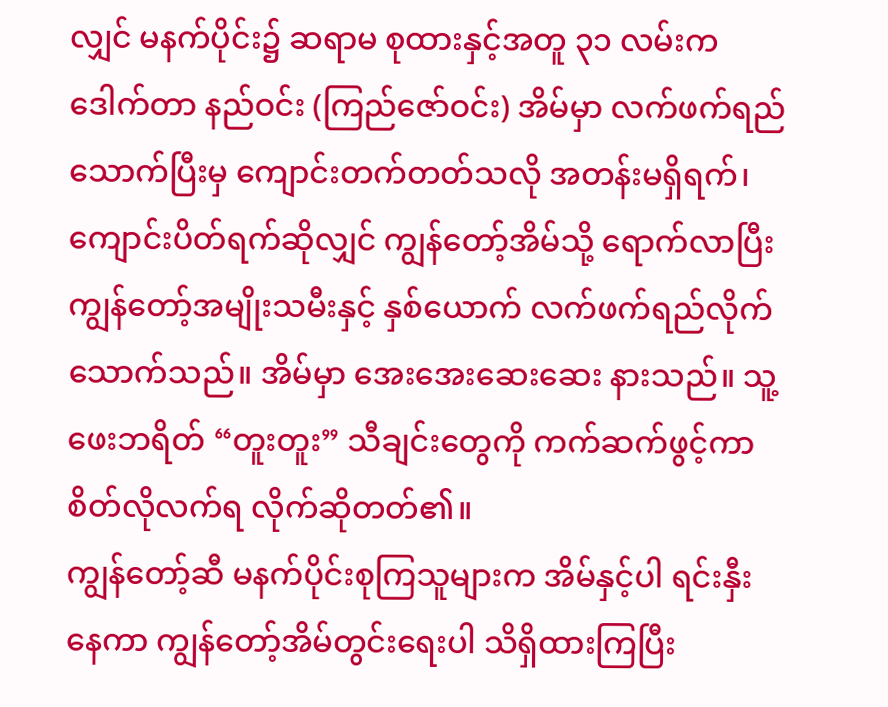လျှင် မနက်ပိုင်း၌ ဆရာမ စုထားနှင့်အတူ ၃၁ လမ်းက ဒေါက်တာ နည်ဝင်း (ကြည်ဇော်ဝင်း) အိမ်မှာ လက်ဖက်ရည်သောက်ပြီးမှ ကျောင်းတက်တတ်သလို အတန်းမရှိရက်၊ ကျောင်းပိတ်ရက်ဆိုလျှင် ကျွန်တော့်အိမ်သို့ ရောက်လာပြီး ကျွန်တော့်အမျိုးသမီးနှင့် နှစ်ယောက် လက်ဖက်ရည်လိုက်သောက်သည်။ အိမ်မှာ အေးအေးဆေးဆေး နားသည်။ သူ့ ဖေးဘရိတ် “တူးတူး” သီချင်းတွေကို ကက်ဆက်ဖွင့်ကာ စိတ်လိုလက်ရ လိုက်ဆိုတတ်၏။
ကျွန်တော့်ဆီ မနက်ပိုင်းစုကြသူများက အိမ်နှင့်ပါ ရင်းနှီးနေကာ ကျွန်တော့်အိမ်တွင်းရေးပါ သိရှိထားကြပြီး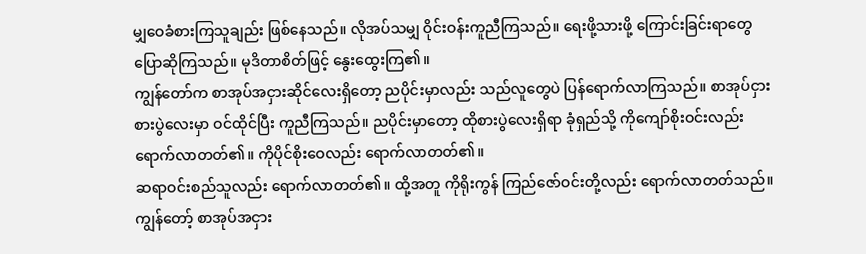မျှဝေခံစားကြသူချည်း ဖြစ်နေသည်။ လိုအပ်သမျှ ဝိုင်းဝန်းကူညီကြသည်။ ရေးဖို့သားဖို့ ကြောင်းခြင်းရာတွေ ပြောဆိုကြသည်။ မုဒိတာစိတ်ဖြင့် နွေးထွေးကြ၏။
ကျွန်တော်က စာအုပ်အငှားဆိုင်လေးရှိတော့ ညပိုင်းမှာလည်း သည်လူတွေပဲ ပြန်ရောက်လာကြသည်။ စာအုပ်ငှား စားပွဲလေးမှာ ဝင်ထိုင်ပြီး ကူညီကြသည်။ ညပိုင်းမှာတော့ ထိုစားပွဲလေးရှိရာ ခုံရှည်သို့ ကိုကျော်စိုးဝင်းလည်း ရောက်လာတတ်၏။ ကိုပိုင်စိုးဝေလည်း ရောက်လာတတ်၏။
ဆရာဝင်းစည်သူလည်း ရောက်လာတတ်၏။ ထို့အတူ ကိုရိုးကွန် ကြည်ဇော်ဝင်းတို့လည်း ရောက်လာတတ်သည်။ ကျွန်တော့် စာအုပ်အငှား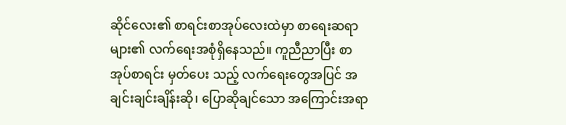ဆိုင်လေး၏ စာရင်းစာအုပ်လေးထဲမှာ စာရေးဆရာများ၏ လက်ရေးအစုံရှိနေသည်။ ကူညီညာပြီး စာအုပ်စာရင်း မှတ်ပေး သည့် လက်ရေးတွေအပြင် အချင်းချင်းချိန်းဆို၊ ပြောဆိုချင်သော အကြောင်းအရာ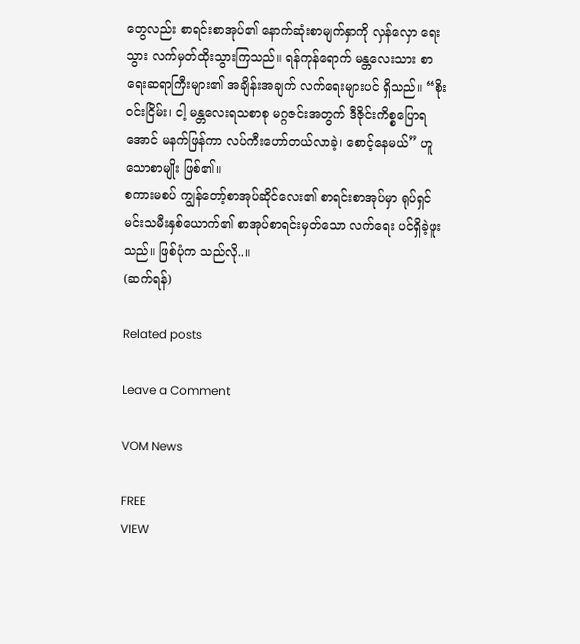တွေလည်း စာရင်းစာအုပ်၏ နောက်ဆုံးစာမျက်နှာကို လှန်လှော ရေးသွား လက်မှတ်ထိုးသွားကြသည်။ ရန်ကုန်ရောက် မန္တလေးသား စာရေးဆရာကြီးများ၏ အချိန်းအချက် လက်ရေးများပင် ရှိသည်။ “စိုးဝင်းငြိမ်း၊ ငါ့ မန္တလေးရသစာစု မဂ္ဂဇင်းအတွက် ဒီဇိုင်းကိစ္စပြောရအောင် မနက်ဖြန်ကာ လပ်ကီးဟော်တယ်လာခဲ့၊ စောင့်နေမယ်” ဟူသောစာမျိုး ဖြစ်၏။
စကားမစပ် ကျွန်တော့်စာအုပ်ဆိုင်လေး၏ စာရင်းစာအုပ်မှာ ရုပ်ရှင်မင်းသမီးနှစ်ယောက်၏ စာအုပ်စာရင်းမှတ်သော လက်ရေး ပင်ရှိခဲ့ဖူးသည်။ ဖြစ်ပုံက သည်လို..။
(ဆက်ရန်)

Related posts

Leave a Comment

VOM News

FREE
VIEW